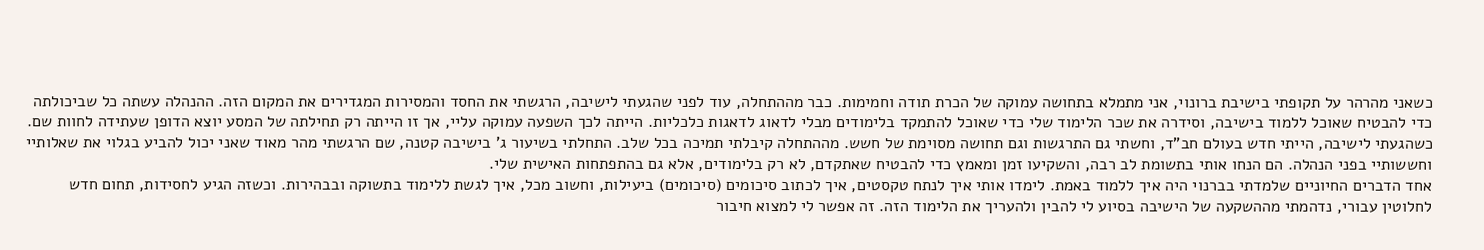כשאני מהרהר על תקופתי בישיבת ברונוי, אני מתמלא בתחושה עמוקה של הכרת תודה וחמימות. כבר מההתחלה, עוד לפני שהגעתי לישיבה, הרגשתי את החסד והמסירות המגדירים את המקום הזה. ההנהלה עשתה כל שביכולתה כדי להבטיח שאוכל ללמוד בישיבה, וסידרה את שכר הלימוד שלי כדי שאוכל להתמקד בלימודים מבלי לדאוג לדאגות כלכליות. הייתה לכך השפעה עמוקה עליי, אך זו הייתה רק תחילתה של המסע יוצא הדופן שעתידה לחוות שם.
כשהגעתי לישיבה, הייתי חדש בעולם חב"ד, וחשתי גם התרגשות וגם תחושה מסוימת של חשש. מההתחלה קיבלתי תמיכה בכל שלב. התחלתי בשיעור ג' בישיבה קטנה, שם הרגשתי מהר מאוד שאני יכול להביע בגלוי את שאלותיי וחששותיי בפני הנהלה. הם הנחו אותי בתשומת לב רבה, והשקיעו זמן ומאמץ כדי להבטיח שאתקדם, לא רק בלימודים, אלא גם בהתפתחות האישית שלי.
אחד הדברים החיוניים שלמדתי בברנוי היה איך ללמוד באמת. לימדו אותי איך לנתח טקסטים, איך לכתוב סיכומים (סיכומים) ביעילות, וחשוב מכל, איך לגשת ללימוד בתשוקה ובבהירות. וכשזה הגיע לחסידות, תחום חדש לחלוטין עבורי, נדהמתי מההשקעה של הישיבה בסיוע לי להבין ולהעריך את הלימוד הזה. זה אפשר לי למצוא חיבור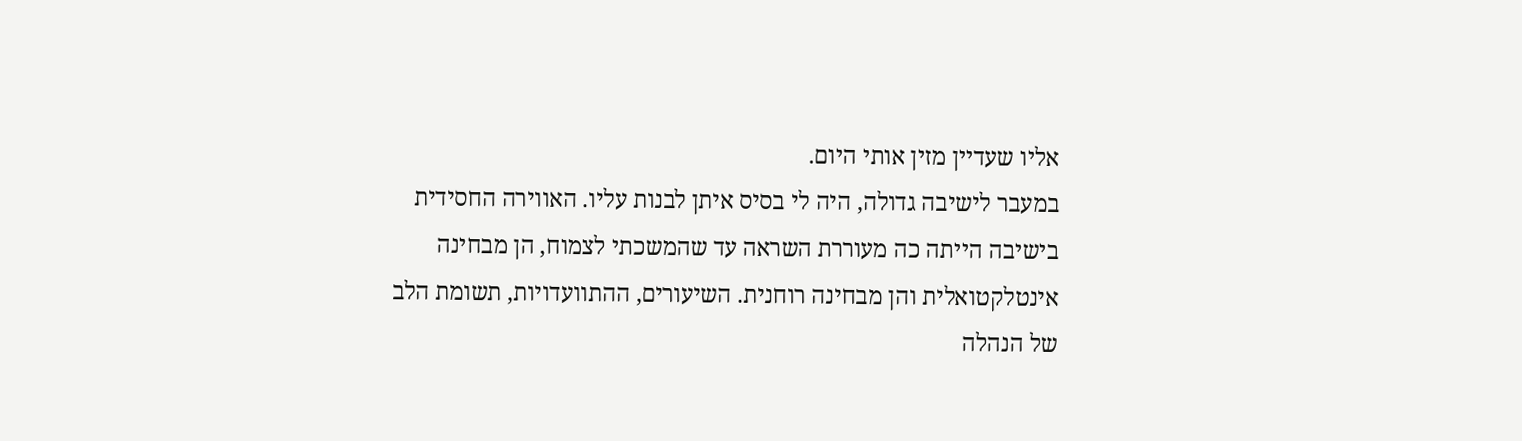אליו שעדיין מזין אותי היום.
במעבר לישיבה גדולה, היה לי בסיס איתן לבנות עליו. האווירה החסידית בישיבה הייתה כה מעוררת השראה עד שהמשכתי לצמוח, הן מבחינה אינטלקטואלית והן מבחינה רוחנית. השיעורים, ההתוועדויות, תשומת הלב של הנהלה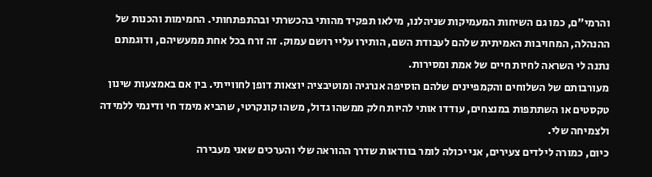והרמי״ם, כמו גם השיחות המעמיקות שניהלנו, מילאו תפקיד מהותי בהכשרתי ובהתפתחותי. החמימות והכנות של ההנהלה, המחויבות האמיתית שלהם לעבודת השם, הותירו עליי רושם עמוק. זה זרח בכל אחת ממעשיהם, ודוגמתם נתנה לי השראה לחיות חיים של אמת ומסירות.
מעורבותם של השלוחים והקמפיינים שלהם הוסיפה אנרגיה ומוטיבציה יוצאות דופן לחווייתי. בין אם באמצעות שינון טקסטים או השתתפות במנצחים, עודדו אותי להיות חלק ממשהו גדול, משהו קונקרטי, שהביא מימד חי ודינמי ללמידה ולצמיחה שלי.
כיום, כמורה לילדים צעירים, אני יכולה לומר בוודאות שדרך ההוראה שלי והערכים שאני מעבירה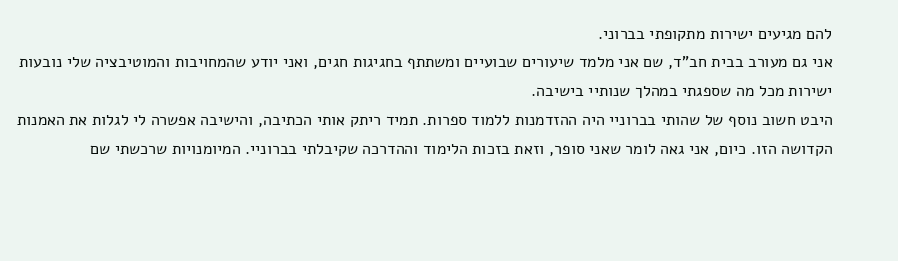להם מגיעים ישירות מתקופתי בברוני.
אני גם מעורב בבית חב"ד, שם אני מלמד שיעורים שבועיים ומשתתף בחגיגות חגים, ואני יודע שהמחויבות והמוטיבציה שלי נובעות ישירות מכל מה שספגתי במהלך שנותיי בישיבה.
היבט חשוב נוסף של שהותי בברוניי היה ההזדמנות ללמוד ספרות. תמיד ריתק אותי הכתיבה, והישיבה אפשרה לי לגלות את האמנות הקדושה הזו. כיום, אני גאה לומר שאני סופר, וזאת בזכות הלימוד וההדרכה שקיבלתי בברוניי. המיומנויות שרכשתי שם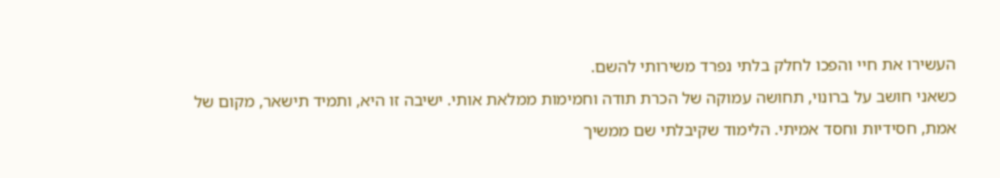העשירו את חיי והפכו לחלק בלתי נפרד משירותי להשם.
כשאני חושב על ברונוי, תחושה עמוקה של הכרת תודה וחמימות ממלאת אותי. ישיבה זו היא, ותמיד תישאר, מקום של אמת, חסידיות וחסד אמיתי. הלימוד שקיבלתי שם ממשיך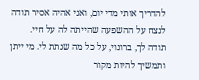להדריך אותי מדי יום, ואני אהיה אסיר תודה לנצח על ההשפעה שהייתה לה על חיי.
תודה לך, ברונוי, על כל מה שנתת לי. מי ייתן ותמשיך להיות מקור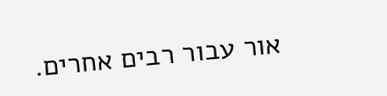אור עבור רבים אחרים.